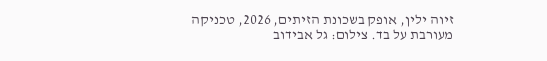זיוה ילין, אופק בשכונת הזיתים, 2026, טכניקה מעורבת על בד. צילום: גל אבידוב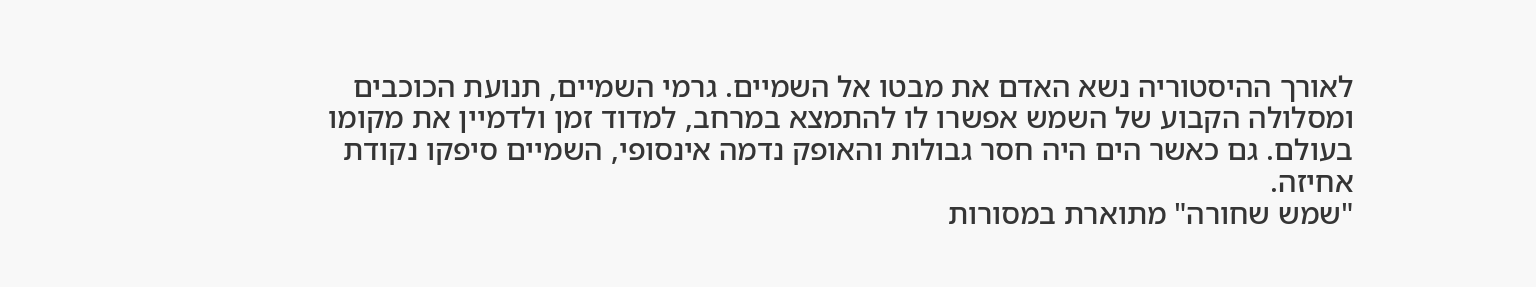לאורך ההיסטוריה נשא האדם את מבטו אל השמיים. גרמי השמיים, תנועת הכוכבים ומסלולה הקבוע של השמש אפשרו לו להתמצא במרחב, למדוד זמן ולדמיין את מקומו בעולם. גם כאשר הים היה חסר גבולות והאופק נדמה אינסופי, השמיים סיפקו נקודת אחיזה.
"שמש שחורה" מתוארת במסורות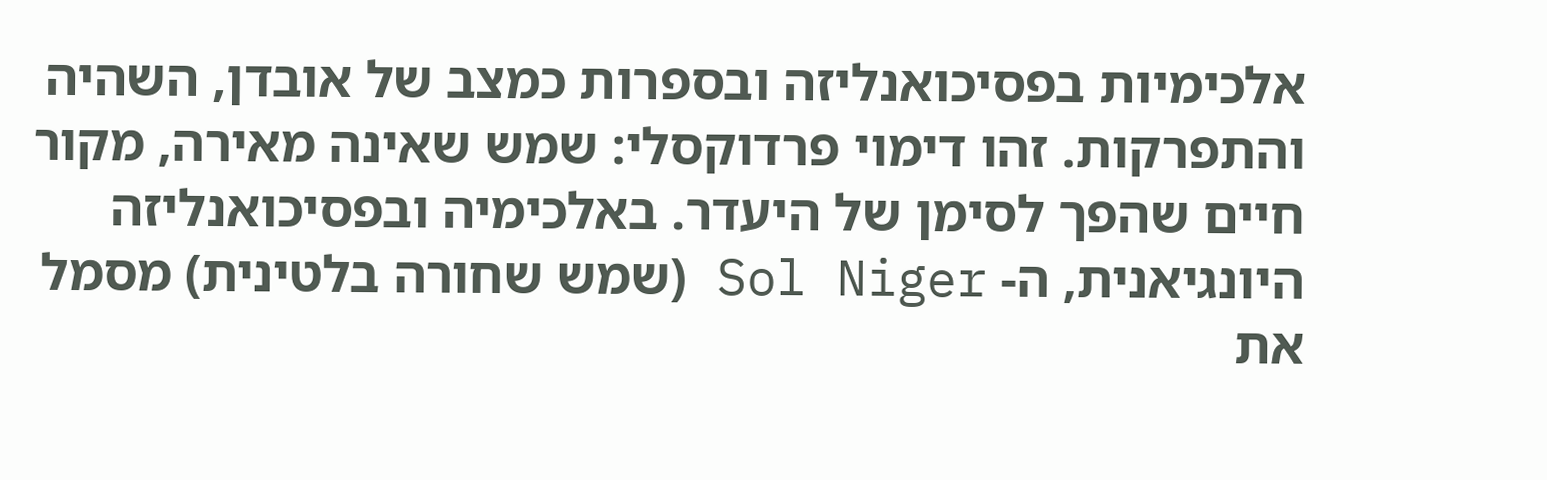אלכימיות בפסיכואנליזה ובספרות כמצב של אובדן, השהיה והתפרקות. זהו דימוי פרדוקסלי: שמש שאינה מאירה, מקור חיים שהפך לסימן של היעדר. באלכימיה ובפסיכואנליזה היונגיאנית, ה- Sol Niger (שמש שחורה בלטינית) מסמל את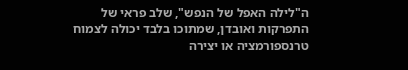ה"לילה האפל של הנפש", שלב פראי של התפרקות ואובדן, שמתוכו בלבד יכולה לצמוח טרנספורמציה או יצירה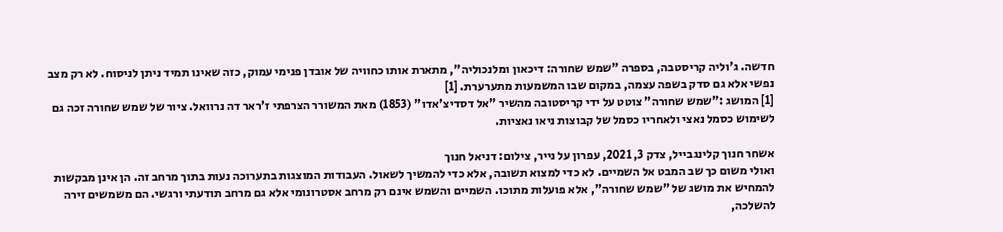חדשה. ג'וליה קריסטבה, בספרה "שמש שחורה: דיכאון ומלנכוליה", מתארת אותו כחוויה של אובדן פנימי עמוק, כזה שאינו תמיד ניתן לניסוח. לא רק מצב נפשי אלא גם סדק בשפה עצמה, במקום שבו המשמעות מתערערת. [1]
[1] המושג :"שמש שחורה" צוטט על ידי קריסטובה מהשיר "אל דסדיצ'אדו" (1853) מאת המשורר הצרפתי ז'ראר דה נרוואל. ציור של שמש שחורה זכה גם לשימוש כסמל נאצי ולאחריו כסמל של קבוצות ניאו נאציות.

אשחר חנוך קלינגבייל, צדק 3, 2021, עפרון על נייר, צילום: דניאל חנוך
ואולי משום כך שב המבט אל השמיים. לא כדי למצוא תשובה, אלא כדי להמשיך לשאול. העבודות המוצגות בתערוכה נעות בתוך מרחב זה. הן אינן מבקשות להמחיש את מושג של "שמש שחורה", אלא פועלות מתוכו. השמיים והשמש אינם רק מרחב אסטרונומי אלא גם מרחב תודעתי ורגשי. הם משמשים זירה להשלכה,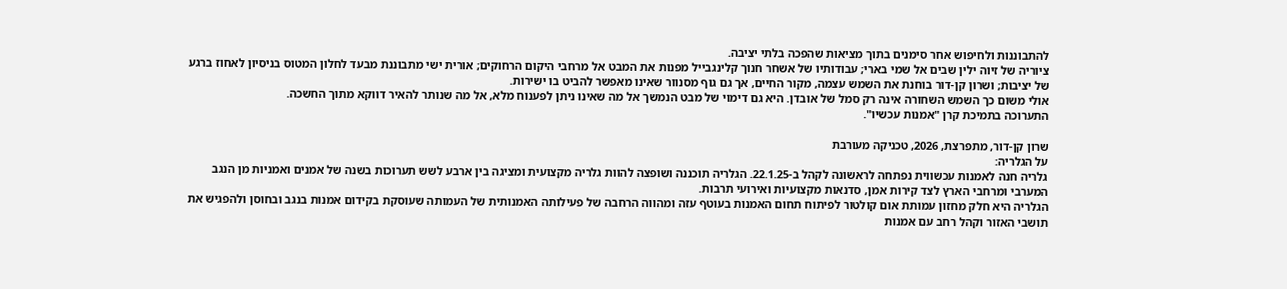להתבוננות ולחיפוש אחר סימנים בתוך מציאות שהפכה בלתי יציבה.
ציוריה של זיוה ילין שבים אל שמי בארי; עבודותיו של אשחר חנוך קלינגבייל מפנות את המבט אל מרחבי היקום הרחוקים; אורית ישי מתבוננת מבעד לחלון המטוס בניסיון לאחוז ברגע של יציבות; ושרון קן-דור בוחנת את השמש עצמה, מקור החיים, אך גם גוף מסנוור שאינו מאפשר להביט בו ישירות.
אולי משום כך השמש השחורה אינה רק סמל של אובדן. היא גם דימוי של מבט הנמשך אל מה שאינו ניתן לפענוח מלא, אל מה שנותר להאיר דווקא מתוך החשכה.
התערוכה בתמיכת קרן "אמנות עכשיו".

שרון קן-דור, מתפרצת, 2026, טכניקה מעורבת
על הגלריה:
גלריה חנה לאמנות עכשווית נפתחה לראשונה לקהל ב-22.1.25. הגלריה תוכננה ושופצה להוות גלריה מקצועית ומציגה בין ארבע לשש תערוכות בשנה של אמנים ואמניות מן הנגב המערבי ומרחבי הארץ לצד קירות אמן, סדנאות מקצועיות ואירועי תרבות.
הגלריה היא חלק מחזון עמותת אום קולטור לפיתוח תחום האמנות בעוטף עזה ומהווה הרחבה של פעילותה האמנותית של העמותה שעוסקת בקידום אמנות בנגב ובחוסן ולהפגיש את תושבי האזור וקהל רחב עם אמנות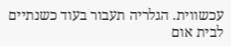עכשווית. הגלריה תעבור בעוד כשנתיים לבית אום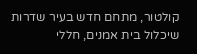קולטור, מתחם חדש בעיר שדרות שיכלול בית אמנים, חללי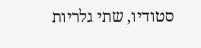סטודיו, שתי גלריות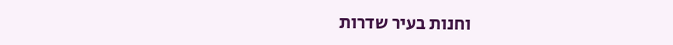וחנות בעיר שדרות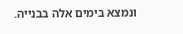ונמצא בימים אלה בבנייה.